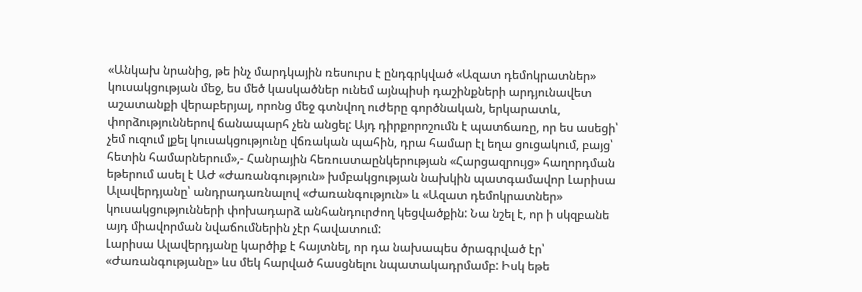«Անկախ նրանից, թե ինչ մարդկային ռեսուրս է ընդգրկված «Ազատ դեմոկրատներ» կուսակցության մեջ, ես մեծ կասկածներ ունեմ այնպիսի դաշինքների արդյունավետ աշատանքի վերաբերյալ, որոնց մեջ գտնվող ուժերը գործնական, երկարատև, փորձություններով ճանապարհ չեն անցել: Այդ դիրքորոշումն է պատճառը, որ ես ասեցի՝ չեմ ուզում լքել կուսակցությունը վճռական պահին, դրա համար էլ եղա ցուցակում, բայց՝ հետին համարներում»,- Հանրային հեռուստաընկերության «Հարցազրույց» հաղորդման եթերում ասել է ԱԺ «Ժառանգություն» խմբակցության նախկին պատգամավոր Լարիսա Ալավերդյանը՝ անդրադառնալով «Ժառանգություն» և «Ազատ դեմոկրատներ» կուսակցությունների փոխադարձ անհանդուրժող կեցվածքին: Նա նշել է, որ ի սկզբանե այդ միավորման նվաճումներին չէր հավատում:
Լարիսա Ալավերդյանը կարծիք է հայտնել, որ դա նախապես ծրագրված էր՝ «Ժառանգությանը» ևս մեկ հարված հասցնելու նպատակադրմամբ: Իսկ եթե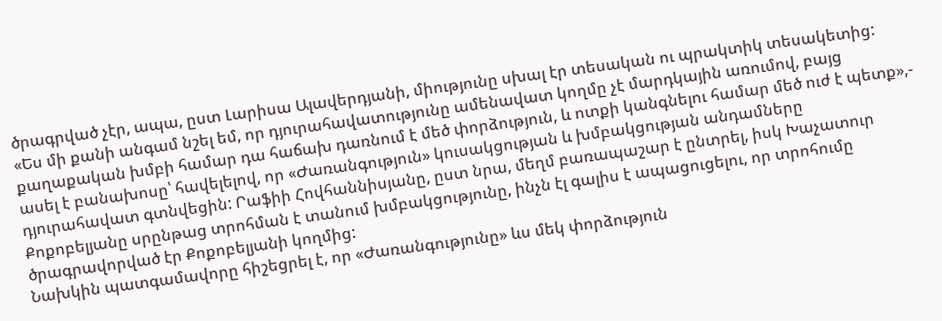ծրագրված չէր, ապա, ըստ Լարիսա Ալավերդյանի, միությունը սխալ էր տեսական ու պրակտիկ տեսակետից:
«Ես մի քանի անգամ նշել եմ, որ դյուրահավատությունը ամենավատ կողմը չէ մարդկային առումով, բայց քաղաքական խմբի համար դա հաճախ դառնում է մեծ փորձություն, և ոտքի կանգնելու համար մեծ ուժ է պետք»,- ասել է բանախոսը՝ հավելելով, որ «Ժառանգություն» կուսակցության և խմբակցության անդամները դյուրահավատ գտնվեցին: Րաֆիի Հովհաննիսյանը, ըստ նրա, մեղմ բառապաշար է ընտրել, իսկ Խաչատուր Քոքոբելյանը սրընթաց տրոհման է տանում խմբակցությունը, ինչն էլ գալիս է ապացուցելու, որ տրոհումը ծրագրավորված էր Քոքոբելյանի կողմից:
Նախկին պատգամավորը հիշեցրել է, որ «Ժառանգությունը» ևս մեկ փորձություն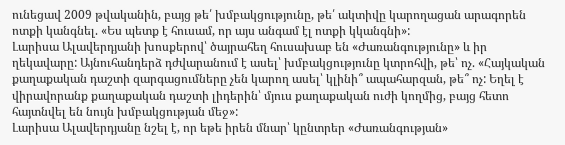ունեցավ 2009 թվականին, բայց թե՛ խմբակցությունը, թե՛ ակտիվը կարողացան արագորեն ոտքի կանգնել. «Ես պետք է հուսամ, որ այս անգամ էլ ոտքի կկանգնի»:
Լարիսա Ալավերդյանի խոսքերով՝ ծայրահեղ հուսախաբ են «Ժառանգությունը» և իր ղեկավարը: Այնուհանդերձ դժվարանում է ասել՝ խմբակցությունը կտրոհվի, թե՝ ոչ. «Հայկական քաղաքական դաշտի զարգացումները չեն կարող ասել՝ կլինի՞ ապահարզան, թե՞ ոչ: Եղել է վիրավորանք քաղաքական դաշտի լիդերին՝ մյուս քաղաքական ուժի կողմից, բայց հետո հայտնվել են նույն խմբակցության մեջ»:
Լարիսա Ալավերդյանը նշել է, որ եթե իրեն մնար՝ կընտրեր «Ժառանգության»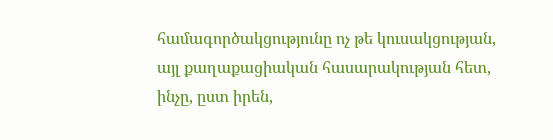համագործակցությունը ոչ թե կուսակցության, այլ քաղաքացիական հասարակության հետ, ինչը, ըստ իրեն,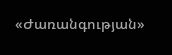«Ժառանգության»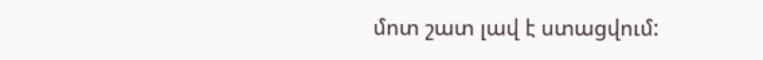մոտ շատ լավ է ստացվում: